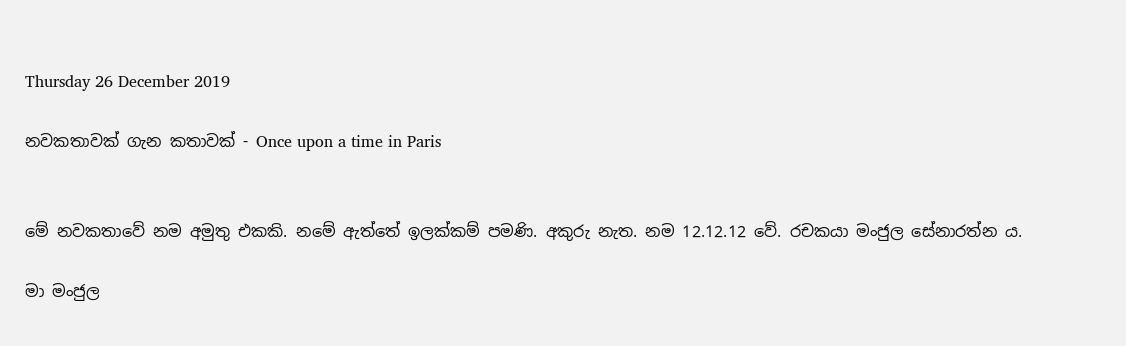Thursday 26 December 2019

නවකතාවක් ගැන කතාවක් - Once upon a time in Paris


මේ නවකතාවේ නම අමුතු එකකි. නමේ ඇත්තේ ඉලක්කම් පමණි. අකුරු නැත. නම 12.12.12 වේ. රචකයා මංජුල සේනාරත්න ය.

මා මංජුල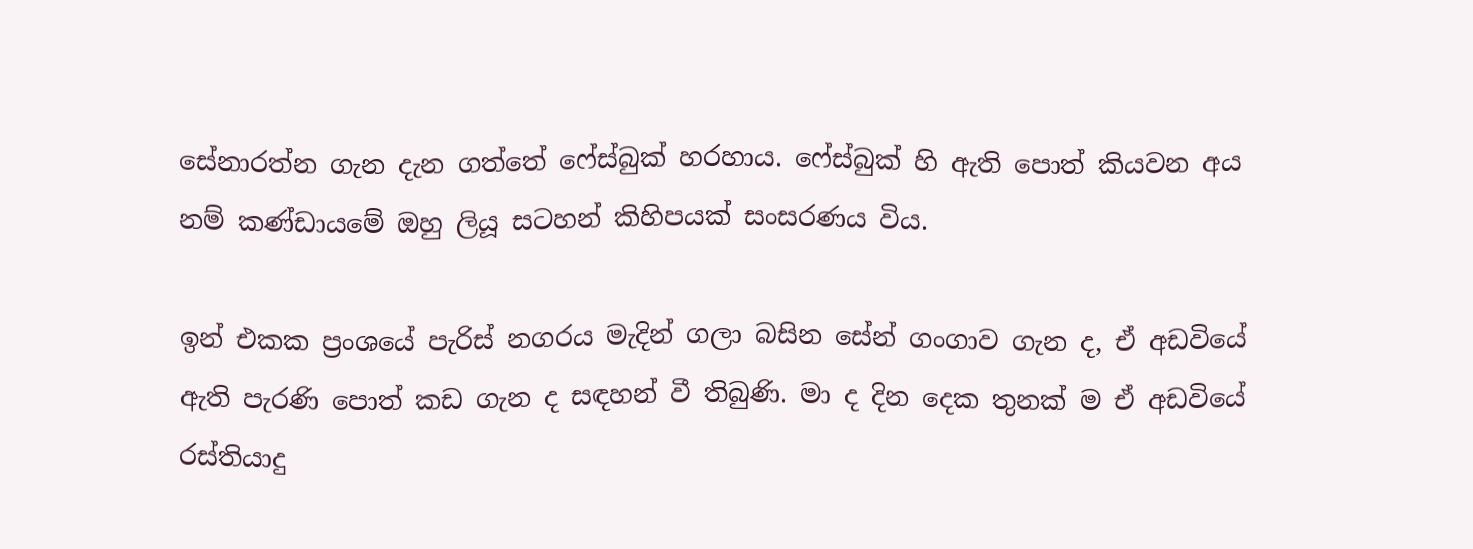සේනාරත්න ගැන දැන ගත්තේ ෆේස්බුක් හරහාය. ෆේස්බුක් හි ඇති පොත් කියවන අය නම් කණ්ඩායමේ ඔහු ලියූ සටහන් කිහිපයක් සංසරණය විය.

ඉන් එකක ප්‍රංශයේ පැරිස් නගරය මැදින් ගලා බසින සේන් ගංගාව ගැන ද, ඒ අඩවියේ ඇති පැරණි පොත් කඩ ගැන ද සඳහන් වී තිබුණි. මා ද දින දෙක තුනක් ම ඒ අඩවියේ රස්තියාදු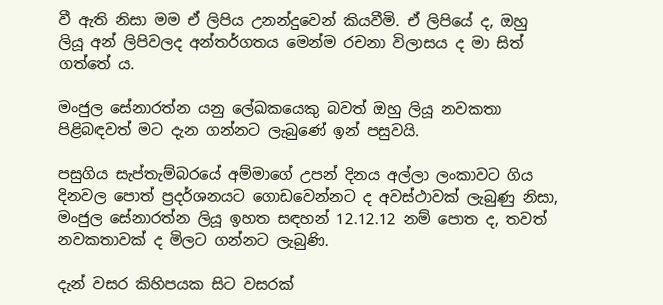වී ඇති නිසා මම ඒ ලිපිය උනන්දුවෙන් කියවීමි. ඒ ලිපියේ ද, ඔහු ලියූ අන් ලිපිවලද අන්තර්ගතය මෙන්ම රචනා විලාසය ද මා සිත් ගත්තේ ය.

මංජුල සේනාරත්න යනු ලේඛකයෙකු බවත් ඔහු ලියූ නවකතා පිළිබඳවත් මට දැන ගන්නට ලැබුණේ ඉන් පසුවයි.

පසුගිය සැප්තැම්බරයේ අම්මාගේ උපන් දිනය අල්ලා ලංකාවට ගිය දිනවල පොත් ප්‍රදර්ශනයට ගොඩවෙන්නට ද අවස්ථාවක් ලැබුණු නිසා, මංජුල සේනාරත්න ලියූ ඉහත සඳහන් 12.12.12 නම් පොත ද, තවත් නවකතාවක් ද මිලට ගන්නට ලැබුණි.

දැන් වසර කිහිපයක සිට වසරක්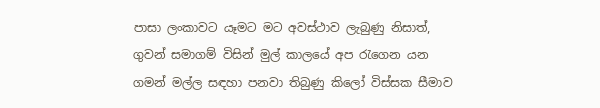පාසා ලංකාවට යෑමට මට අවස්ථාව ලැබුණු නිසාත්, ගුවන් සමාගම් විසින් මුල් කාලයේ අප රැගෙන යන ගමන් මල්ල සඳහා පනවා තිබුණු කිලෝ විස්සක සීමාව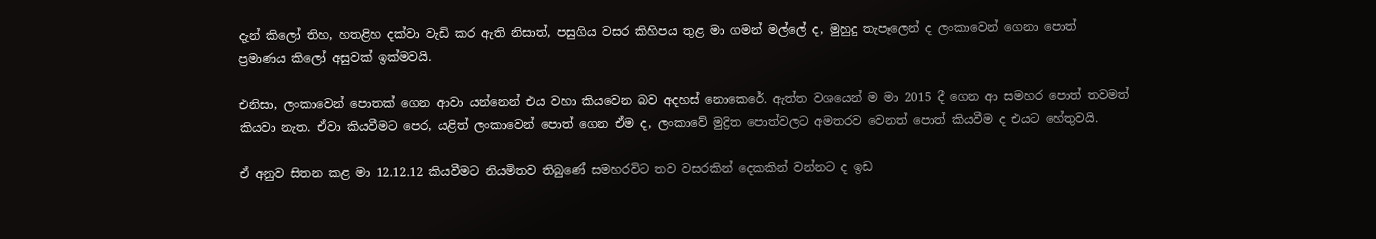දැන් කිලෝ තිහ, හතළිහ දක්වා වැඩි කර ඇති නිසාත්, පසුගිය වසර කිහිපය තුළ මා ගමන් මල්ලේ ද, මුහුදු තැපෑලෙන් ද ලංකාවෙන් ගෙනා පොත් ප්‍රමාණය කිලෝ අසුවක් ඉක්මවයි.

එනිසා, ලංකාවෙන් පොතක් ගෙන ආවා යන්නෙන් එය වහා කියවෙන බව අදහස් නොකෙරේ. ඇත්ත වශයෙන් ම මා 2015 දී ගෙන ආ සමහර පොත් තවමත් කියවා නැත. ඒවා කියවීමට පෙර, යළිත් ලංකාවෙන් පොත් ගෙන ඒම ද, ලංකාවේ මුද්‍රිත පොත්වලට අමතරව වෙනත් පොත් කියවීම ද එයට හේතුවයි.

ඒ අනුව සිතන කළ මා 12.12.12 කියවීමට නියමිතව තිබුණේ සමහරවිට තව වසරකින් දෙකකින් වන්නට ද ඉඩ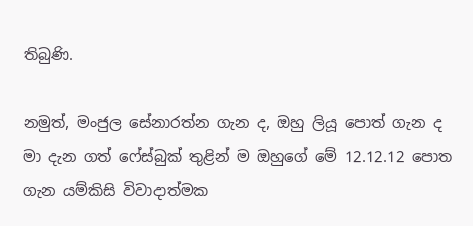තිබුණි.

නමුත්, මංජුල සේනාරත්න ගැන ද, ඔහු ලියූ පොත් ගැන ද මා දැන ගත් ෆේස්බුක් තුළින් ම ඔහුගේ මේ 12.12.12 පොත ගැන යම්කිසි විවාදාත්මක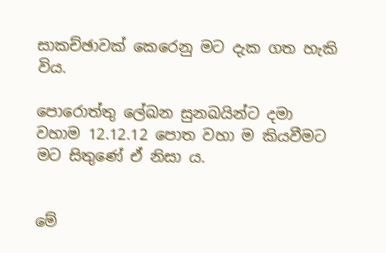සාකච්ඡාවක් කෙරෙනු මට දැක ගත හැකි විය.

පොරොත්තු ලේඛන සුනඛයින්ට දමා වහාම 12.12.12 පොත වහා ම කියවීමට මට සිතුණේ ඒ නිසා ය.


මේ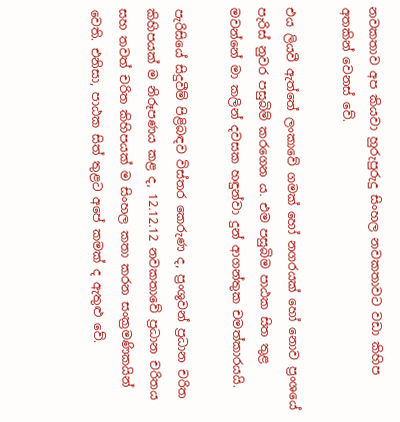නවකතාව අප කියවා හුරුපුරුදු සිංහල නවකතාවට වඩා කිහිප අතකින් වෙනස් වේ.

එය ලියවී ඇත්තේ ලංකාවේ ගමක් හෝ නගරයක් හෝ නොව ප්‍රංශයේ පැරිස් නුවර පසුබිම් කරගෙන ය. එම පසුබිම පාඨක සිත තුළ මවන්නේ මා කලින් දවසක හඳුන්වා දුන් ආගන්තුක චමත්කාරයයි.

පැරිසියේ සිදුවීම් පිළිබඳව විස්තර කෙරුණ ද, ප්‍රංශුවන් ප්‍රධාන චරිත කිහිපයක් ම නිරූපණය කළ ද, 12.12.12 නවකතාවේ ප්‍රධාන චරිතය සහ තවත් චරිත කිහිපයක් ම සිංහල කතා කරන සංක්‍රමණිකයින් වෙති. එනිසා, පාඨක සිත් තුළට අපේ කමක් ද ඇතුළු වේ.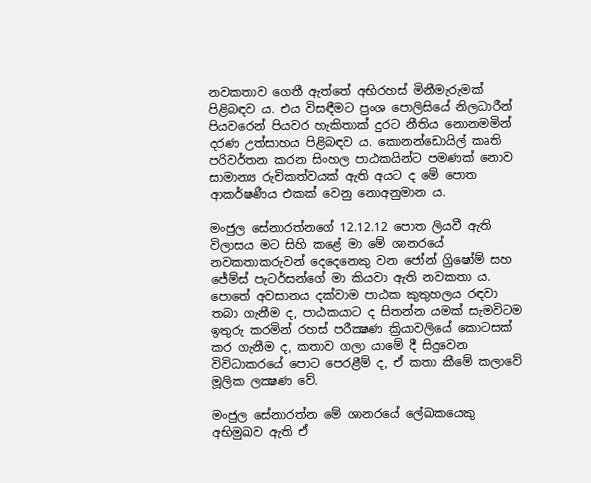නවකතාව ගෙතී ඇත්තේ අභිරහස් මිනීමැරුමක් පිළිබඳව ය. එය විසඳීමට ප්‍රංශ පොලිසියේ නිලධාරීන් පියවරෙන් පියවර හැකිතාක් දුරට නීතිය නොනමමින් දරණ උත්සාහය පිළිබඳව ය. කොනන්ඩොයිල් කෘති පරිවර්තන කරන සිංහල පාඨකයින්ට පමණක් නොව සාමාන්‍ය රුචිකත්වයක් ඇති අයට ද මේ පොත ආකර්ෂණීය එකක් වෙනු නොඅනුමාන ය.

මංජුල සේනාරත්නගේ 12.12.12 පොත ලියවී ඇති විලාසය මට සිහි කළේ මා මේ ශානරයේ නවකතාකරුවන් දෙදෙනෙකු වන ජෝන් ග්‍රිෂෝම් සහ ජේම්ස් පැටර්සන්ගේ මා කියවා ඇති නවකතා ය. පොතේ අවසානය දක්වාම පාඨක කුතුහලය රඳවා තබා ගැනීම ද, පාඨකයාට ද සිතන්න යමක් සැමවිටම ඉතුරු කරමින් රහස් පරීක්‍ෂණ ක්‍රියාවලියේ කොටසක් කර ගැනීම ද, කතාව ගලා යාමේ දී සිදුවෙන විවිධාකරයේ පොට පෙරළීම් ද, ඒ කතා කීමේ කලාවේ මූලික ලක්‍ෂණ වේ.

මංජුල සේනාරත්න මේ ශානරයේ ලේඛකයෙකු අභිමුඛව ඇති ඒ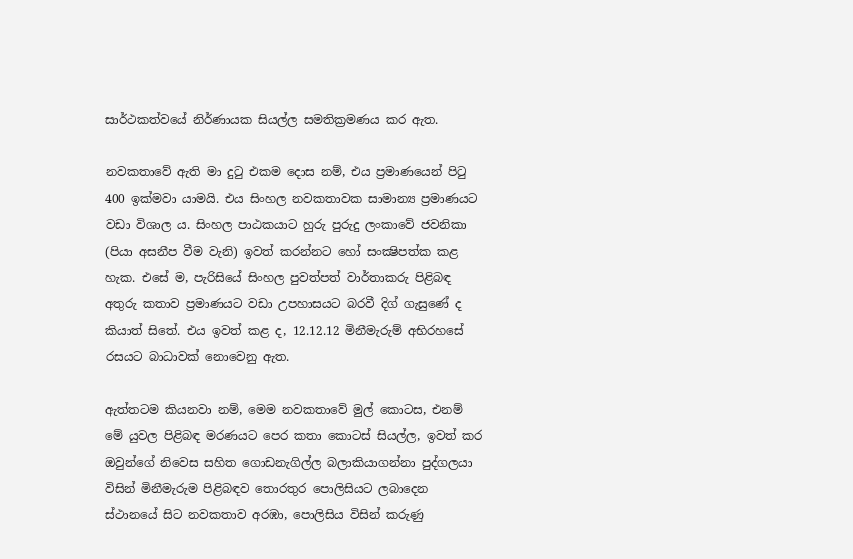සාර්ථකත්වයේ නිර්ණායක සියල්ල සමතික්‍රමණය කර ඇත.

නවකතාවේ ඇති මා දුටු එකම දොස නම්, එය ප්‍රමාණයෙන් පිටු 400 ඉක්මවා යාමයි. එය සිංහල නවකතාවක සාමාන්‍ය ප්‍රමාණයට වඩා විශාල ය. සිංහල පාඨකයාට හුරු පුරුදු ලංකාවේ ජවනිකා (පියා අසනීප වීම වැනි) ඉවත් කරන්නට හෝ සංක්‍ෂිපත්ක කළ හැක. එසේ ම, පැරිසියේ සිංහල පුවත්පත් වාර්තාකරු පිළිබඳ අතුරු කතාව ප්‍රමාණයට වඩා උපහාසයට බරවී දිග් ගැසුණේ ද කියාත් සිතේ. එය ඉවත් කළ ද, 12.12.12 මිනීමැරුම් අභිරහසේ රසයට බාධාවක් නොවෙනු ඇත.

ඇත්තටම කියනවා නම්, මෙම නවකතාවේ මුල් කොටස, එනම් මේ යුවල පිළිබඳ මරණයට පෙර කතා කොටස් සියල්ල, ඉවත් කර ඔවුන්ගේ නිවෙස සහිත ගොඩනැගිල්ල බලාකියාගන්නා පුද්ගලයා විසින් මිනීමැරුම පිළිබඳව තොරතුර පොලිසියට ලබාදෙන ස්ථානයේ සිට නවකතාව අරඹා, පොලිසිය විසින් කරුණු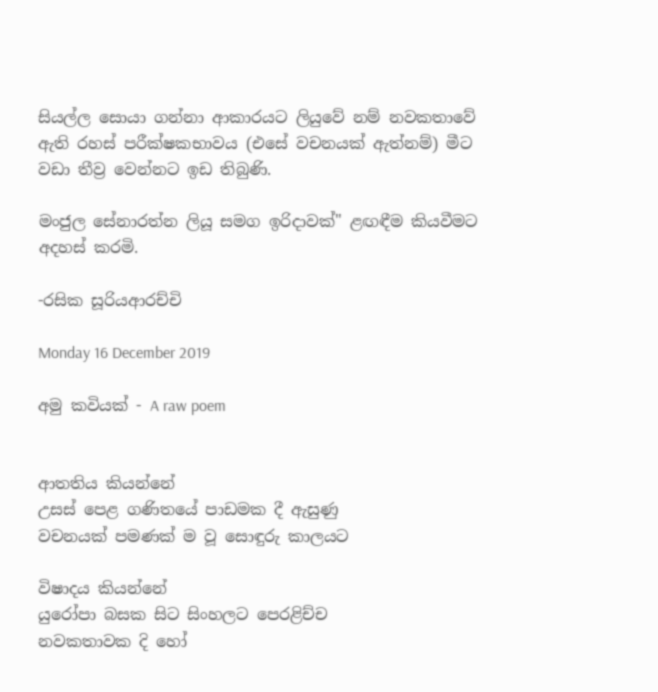සියල්ල සොයා ගන්නා ආකාරයට ලියුවේ නම් නවකතාවේ ඇති රහස් පරීක්ෂකභාවය (එසේ වචනයක් ඇත්නම්) මීට වඩා තීව්‍ර වෙන්නට ඉඩ තිබුණි.

මංජුල සේනාරත්න ලියූ සමග ඉරිදාවක්" ළඟඳීම කියවීමට අදහස් කරමි.

-රසික සූරියආරච්චි

Monday 16 December 2019

අමු කවියක් - A raw poem


ආතතිය කියන්නේ
උසස් පෙළ ගණිතයේ පාඩමක දී ඇසුණු
වචනයක් පමණක් ම වූ සොඳුරු කාලයට

විෂාදය කියන්නේ
යුරෝපා බසක සිට සිංහලට පෙරළිච්ච
නවකතාවක දි හෝ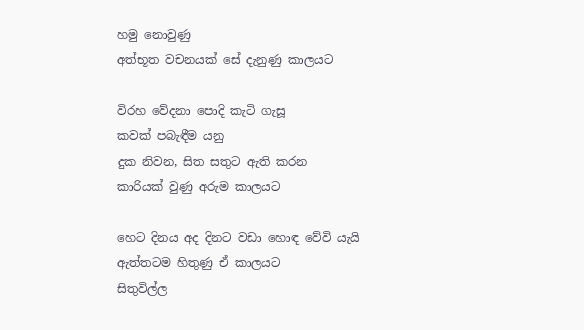හමු නොවුණු
අත්භූත වචනයක් සේ දැනුණු කාලයට

විරහ වේදනා පොදි කැටි ගැසූ
කවක් පබැඳීම යනු
දුක නිවන, සිත සතුට ඇති කරන
කාරියක් වුණු අරුම කාලයට

හෙට දිනය අද දිනට වඩා හොඳ වේවි යැයි
ඇත්තටම හිතුණු ඒ කාලයට
සිතුවිල්ල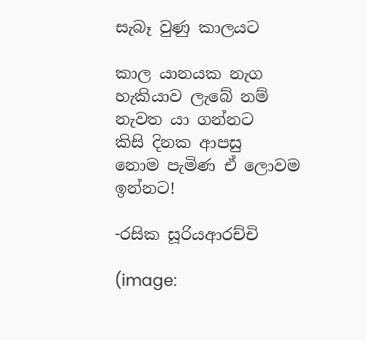සැබෑ වුණු කාලයට

කාල යානයක නැග
හැකියාව ලැබේ නම් නැවත යා ගන්නට
කිසි දිනක ආපසු
නොම පැමිණ ඒ ලොවම ඉන්නට!

-රසික සූරියආරච්චි

(image: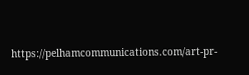https://pelhamcommunications.com/art-pr-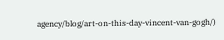agency/blog/art-on-this-day-vincent-van-gogh/)